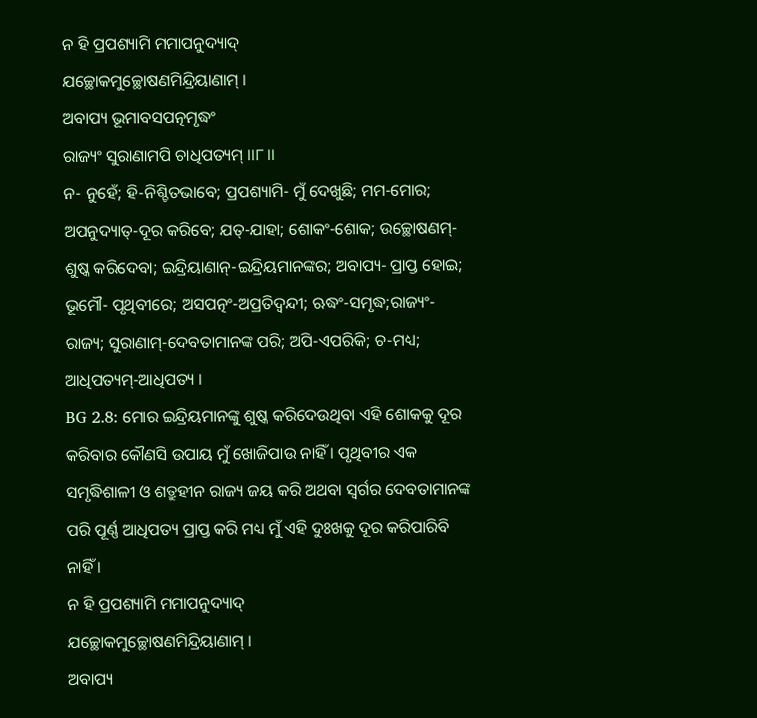ନ ହି ପ୍ରପଶ୍ୟାମି ମମାପନୁଦ୍ୟାଦ୍
ଯଚ୍ଛୋକମୁଚ୍ଛୋଷଣମିନ୍ଦ୍ରିୟାଣାମ୍ ।
ଅବାପ୍ୟ ଭୂମାବସପତ୍ନମୃଦ୍ଧଂ
ରାଜ୍ୟଂ ସୁରାଣାମପି ଚାଧିପତ୍ୟମ୍ ।।୮।।
ନ- ନୁହେଁ; ହି-ନିଶ୍ଚିତଭାବେ; ପ୍ରପଶ୍ୟାମି- ମୁଁ ଦେଖୁଛି; ମମ-ମୋର; ଅପନୁଦ୍ୟାତ୍-ଦୂର କରିବେ; ଯତ୍-ଯାହା; ଶୋକଂ-ଶୋକ; ଉଚ୍ଛୋଷଣମ୍-ଶୁଷ୍କ କରିଦେବା; ଇନ୍ଦ୍ରିୟାଣାନ୍-ଇନ୍ଦ୍ରିୟମାନଙ୍କର; ଅବାପ୍ୟ- ପ୍ରାପ୍ତ ହୋଇ; ଭୂମୌ- ପୃଥିବୀରେ; ଅସପତ୍ନଂ-ଅପ୍ରତିଦ୍ୱନ୍ଦୀ; ଋଦ୍ଧଂ-ସମୃଦ୍ଧ;ରାଜ୍ୟଂ-ରାଜ୍ୟ; ସୁରାଣାମ୍-ଦେବତାମାନଙ୍କ ପରି; ଅପି-ଏପରିକି; ଚ-ମଧ୍ୟ; ଆଧିପତ୍ୟମ୍-ଆଧିପତ୍ୟ ।
BG 2.8: ମୋର ଇନ୍ଦ୍ରିୟମାନଙ୍କୁ ଶୁଷ୍କ କରିଦେଉଥିବା ଏହି ଶୋକକୁ ଦୂର କରିବାର କୌଣସି ଉପାୟ ମୁଁ ଖୋଜିପାଉ ନାହିଁ । ପୃଥିବୀର ଏକ ସମୃଦ୍ଧିଶାଳୀ ଓ ଶତ୍ରୁହୀନ ରାଜ୍ୟ ଜୟ କରି ଅଥବା ସ୍ୱର୍ଗର ଦେବତାମାନଙ୍କ ପରି ପୂର୍ଣ୍ଣ ଆଧିପତ୍ୟ ପ୍ରାପ୍ତ କରି ମଧ୍ୟ ମୁଁ ଏହି ଦୁଃଖକୁ ଦୂର କରିପାରିବି ନାହିଁ ।
ନ ହି ପ୍ରପଶ୍ୟାମି ମମାପନୁଦ୍ୟାଦ୍
ଯଚ୍ଛୋକମୁଚ୍ଛୋଷଣମିନ୍ଦ୍ରିୟାଣାମ୍ ।
ଅବାପ୍ୟ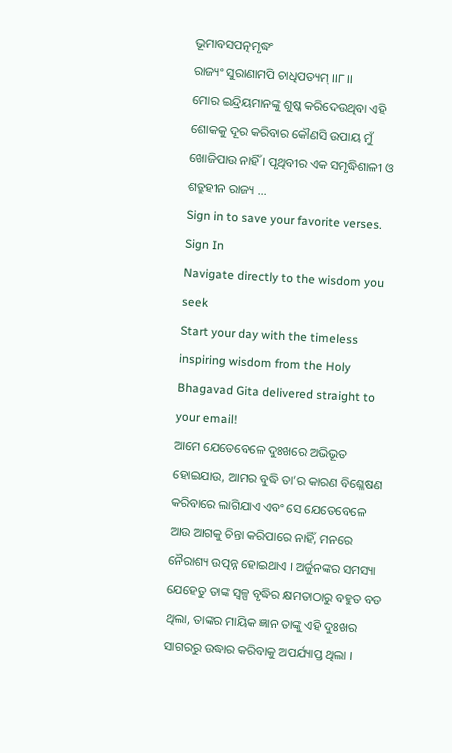ଭୂମାବସପତ୍ନମୃଦ୍ଧଂ
ରାଜ୍ୟଂ ସୁରାଣାମପି ଚାଧିପତ୍ୟମ୍ ।।୮।।
ମୋର ଇନ୍ଦ୍ରିୟମାନଙ୍କୁ ଶୁଷ୍କ କରିଦେଉଥିବା ଏହି ଶୋକକୁ ଦୂର କରିବାର କୌଣସି ଉପାୟ ମୁଁ ଖୋଜିପାଉ ନାହିଁ । ପୃଥିବୀର ଏକ ସମୃଦ୍ଧିଶାଳୀ ଓ ଶତ୍ରୁହୀନ ରାଜ୍ୟ …
Sign in to save your favorite verses.
Sign In
Navigate directly to the wisdom you seek
Start your day with the timeless inspiring wisdom from the Holy Bhagavad Gita delivered straight to your email!
ଆମେ ଯେତେବେଳେ ଦୁଃଖରେ ଅଭିଭୂତ ହୋଇଯାଉ, ଆମର ବୁଦ୍ଧି ତା’ର କାରଣ ବିଶ୍ଳେଷଣ କରିବାରେ ଲାଗିଯାଏ ଏବଂ ସେ ଯେତେବେଳେ ଆଉ ଆଗକୁ ଚିନ୍ତା କରିପାରେ ନାହିଁ, ମନରେ ନୈରାଶ୍ୟ ଉତ୍ପନ୍ନ ହୋଇଥାଏ । ଅର୍ଜୁନଙ୍କର ସମସ୍ୟା ଯେହେତୁ ତାଙ୍କ ସ୍ୱଳ୍ପ ବୃଦ୍ଧିର କ୍ଷମତାଠାରୁ ବହୁତ ବଡ ଥିଲା, ତାଙ୍କର ମାୟିକ ଜ୍ଞାନ ତାଙ୍କୁ ଏହି ଦୁଃଖର ସାଗରରୁ ଉଦ୍ଧାର କରିବାକୁ ଅପର୍ଯ୍ୟାପ୍ତ ଥିଲା ।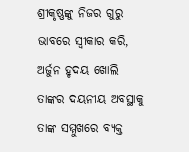ଶ୍ରୀକୃଷ୍ଣଙ୍କୁ ନିଜର ଗୁରୁ ଭାବରେ ସ୍ୱୀକାର କରି, ଅର୍ଜୁନ ହୃଦୟ ଖୋଲି ତାଙ୍କର ଦୟନୀୟ ଅବସ୍ଥାକୁ ତାଙ୍କ ସମ୍ମୁଖରେ ବ୍ୟକ୍ତ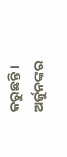କରୁଛନ୍ତି ।
ଅର୍ଜୁନଙ୍କର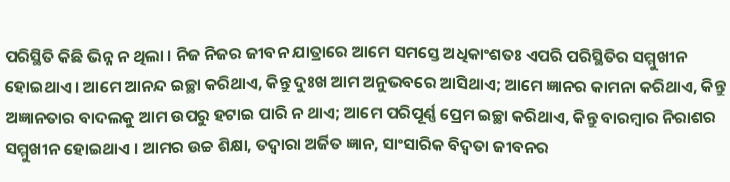ପରିସ୍ଥିତି କିଛି ଭିନ୍ନ ନ ଥିଲା । ନିଜ ନିଜର ଜୀବନ ଯାତ୍ରାରେ ଆମେ ସମସ୍ତେ ଅଧିକାଂଶତଃ ଏପରି ପରିସ୍ଥିତିର ସମ୍ମୁଖୀନ ହୋଇଥାଏ । ଆମେ ଆନନ୍ଦ ଇଚ୍ଛା କରିଥାଏ, କିନ୍ତୁ ଦୁଃଖ ଆମ ଅନୁଭବରେ ଆସିଥାଏ; ଆମେ ଜ୍ଞାନର କାମନା କରିଥାଏ, କିନ୍ତୁ ଅଜ୍ଞାନତାର ବାଦଲକୁ ଆମ ଉପରୁ ହଟାଇ ପାରି ନ ଥାଏ; ଆମେ ପରିପୂର୍ଣ୍ଣ ପ୍ରେମ ଇଚ୍ଛା କରିଥାଏ, କିନ୍ତୁ ବାରମ୍ବାର ନିରାଶର ସମ୍ମୁଖୀନ ହୋଇଥାଏ । ଆମର ଉଚ୍ଚ ଶିକ୍ଷା, ତଦ୍ୱାରା ଅର୍ଜିତ ଜ୍ଞାନ, ସାଂସାରିକ ବିଦ୍ୱତା ଜୀବନର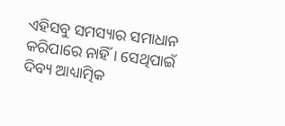ଏହିସବୁ ସମସ୍ୟାର ସମାଧାନ କରିପାରେ ନାହିଁ । ସେଥିପାଇଁ ଦିବ୍ୟ ଆଧ୍ୟାତ୍ମିକ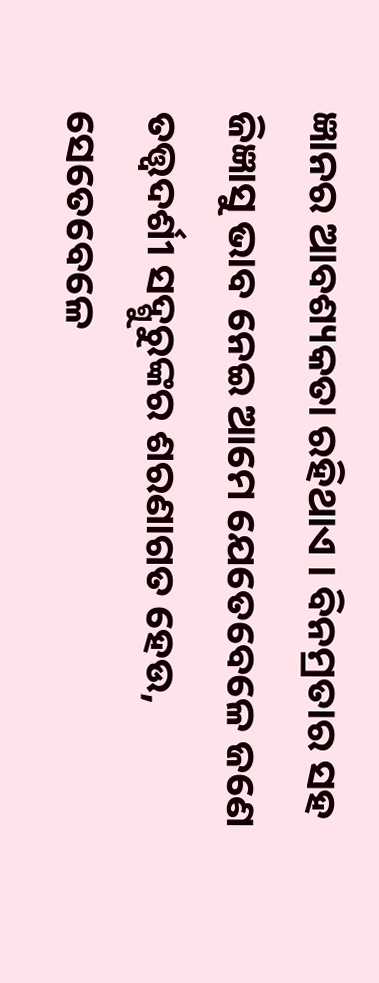ଜ୍ଞାନର ଆବଶ୍ୟକତା ରହିଥାଏ । ବିନମ୍ରତାର ସହ ଜିଜ୍ଞାସୁ ଭାବ ନେଇ ଆମେ ଯେତେବେଳେ ଜଣେ ତତ୍ତ୍ୱଦର୍ଶୀ ସଦ୍ଗୁରୁଙ୍କର ଶରଣାଗତ ହେଉ, ସେତେବେଳେ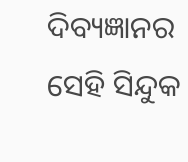ଦିବ୍ୟଜ୍ଞାନର ସେହି ସିନ୍ଦୁକ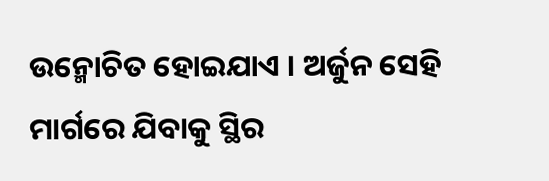ଉନ୍ମୋଚିତ ହୋଇଯାଏ । ଅର୍ଜୁନ ସେହି ମାର୍ଗରେ ଯିବାକୁ ସ୍ଥିର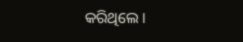କରିଥିଲେ ।